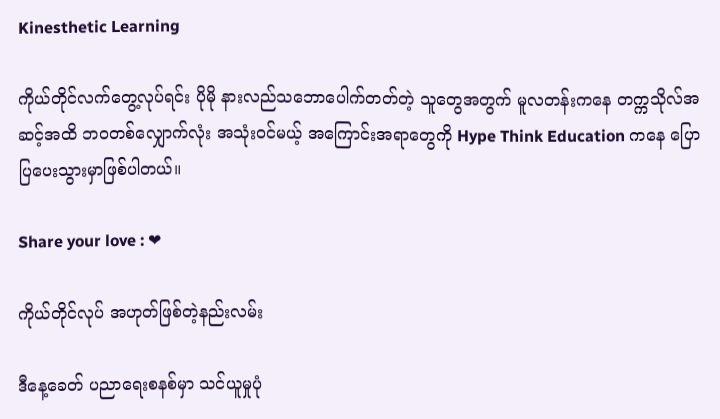Kinesthetic Learning

ကိုယ်တိုင်လက်တွေ့လုပ်ရင်း ပိုမို နားလည်သဘောပေါက်တတ်တဲ့ သူတွေအတွက် မူလတန်းကနေ တက္ကသိုလ်အဆင့်အထိ ဘဝတစ်လျှောက်လုံး အသုံးဝင်မယ့် အကြောင်းအရာတွေကို Hype Think Education ကနေ ပြောပြပေးသွားမှာဖြစ်ပါတယ်။

Share your love : ❤

ကိုယ်တိုင်လုပ် အဟုတ်ဖြစ်တဲ့နည်းလမ်း

ဒီနေ့ခေတ် ပညာရေးစနစ်မှာ သင်ယူမှုပုံ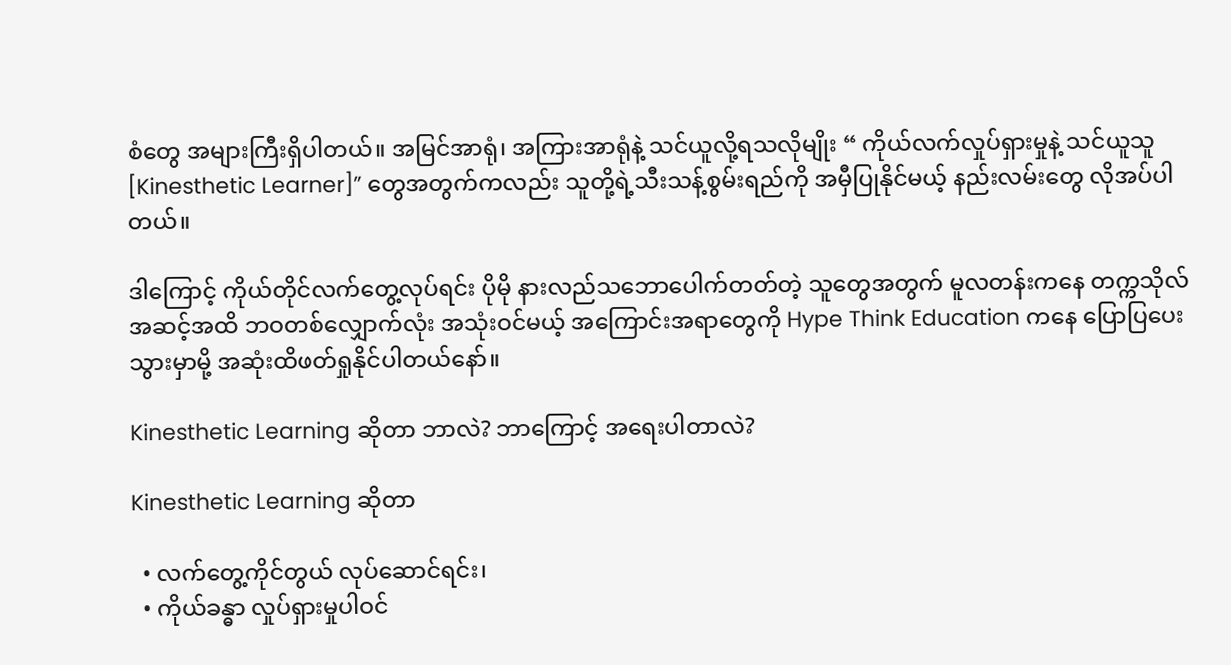စံတွေ အများကြီးရှိပါတယ်။ အမြင်အာရုံ၊ အကြားအာရုံနဲ့ သင်ယူလို့ရသလိုမျိုး “ ကိုယ်လက်လှုပ်ရှားမှုနဲ့ သင်ယူသူ [Kinesthetic Learner]” တွေအတွက်ကလည်း သူတို့ရဲ့သီးသန့်စွမ်းရည်ကို အမှီပြုနိုင်မယ့် နည်းလမ်းတွေ လိုအပ်ပါတယ်။

ဒါကြောင့် ကိုယ်တိုင်လက်တွေ့လုပ်ရင်း ပိုမို နားလည်သဘောပေါက်တတ်တဲ့ သူတွေအတွက် မူလတန်းကနေ တက္ကသိုလ်အဆင့်အထိ ဘဝတစ်လျှောက်လုံး အသုံးဝင်မယ့် အကြောင်းအရာတွေကို Hype Think Education ကနေ ပြောပြပေးသွားမှာမို့ အဆုံးထိဖတ်ရှုနိုင်ပါတယ်နော်။

Kinesthetic Learning ဆိုတာ ဘာလဲ? ဘာကြောင့် အရေးပါတာလဲ?

Kinesthetic Learning ဆိုတာ

  • လက်တွေ့ကိုင်တွယ် လုပ်ဆောင်ရင်း၊
  • ကိုယ်ခန္ဓာ လှုပ်ရှားမှုပါဝင်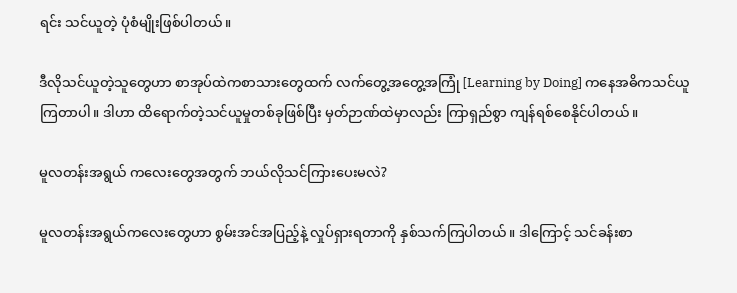ရင်း သင်ယူတဲ့ ပုံစံမျိုးဖြစ်ပါတယ်။

ဒီလိုသင်ယူတဲ့သူတွေဟာ စာအုပ်ထဲကစာသားတွေထက် လက်တွေ့အတွေ့အကြုံ [Learning by Doing] ကနေအဓိကသင်ယူကြတာပါ။ ဒါဟာ ထိရောက်တဲ့သင်ယူမှုတစ်ခုဖြစ်ပြီး မှတ်ဉာဏ်ထဲမှာလည်း ကြာရှည်စွာ ကျန်ရစ်စေနိုင်ပါတယ်။

မူလတန်းအရွယ် ကလေးတွေအတွက် ဘယ်လိုသင်ကြားပေးမလဲ?

မူလတန်းအရွယ်ကလေးတွေဟာ စွမ်းအင်အပြည့်နဲ့ လှုပ်ရှားရတာကို နှစ်သက်ကြပါတယ်။ ဒါကြောင့် သင်ခန်းစာ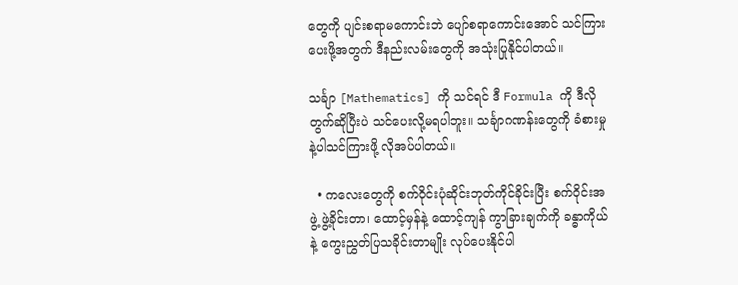တွေကို ပျင်းစရာမကောင်းဘဲ ပျော်စရာကောင်းအောင် သင်ကြားပေးဖို့အတွက် ဒီနည်းလမ်းတွေကို အသုံးပြုနိုင်ပါတယ်။

သင်္ချာ [Mathematics] ကို သင်ရင် ဒီ Formula ကို ဒီလိုတွက်ဆိုပြီးပဲ သင်ပေးလို့မရပါဘူး။ သင်္ချာဂဏန်းတွေကို ခံစားမှုနဲ့ပါသင်ကြားဖို့ လိုအပ်ပါတယ်။

  • ကလေးတွေကို စက်ဝိုင်းပုံဆိုင်းဘုတ်ကိုင်ခိုင်းပြီး စက်ဝိုင်းအဖွဲ့ ဖွဲ့ခိုင်းတာ၊ ထောင့်မှန်နဲ့ ထောင့်ကျန် ကွာခြားချက်ကို ခန္ဓာကိုယ်နဲ့ ကွေးညွှတ်ပြသခိုင်းတာမျိုး လုပ်ပေးနိုင်ပါ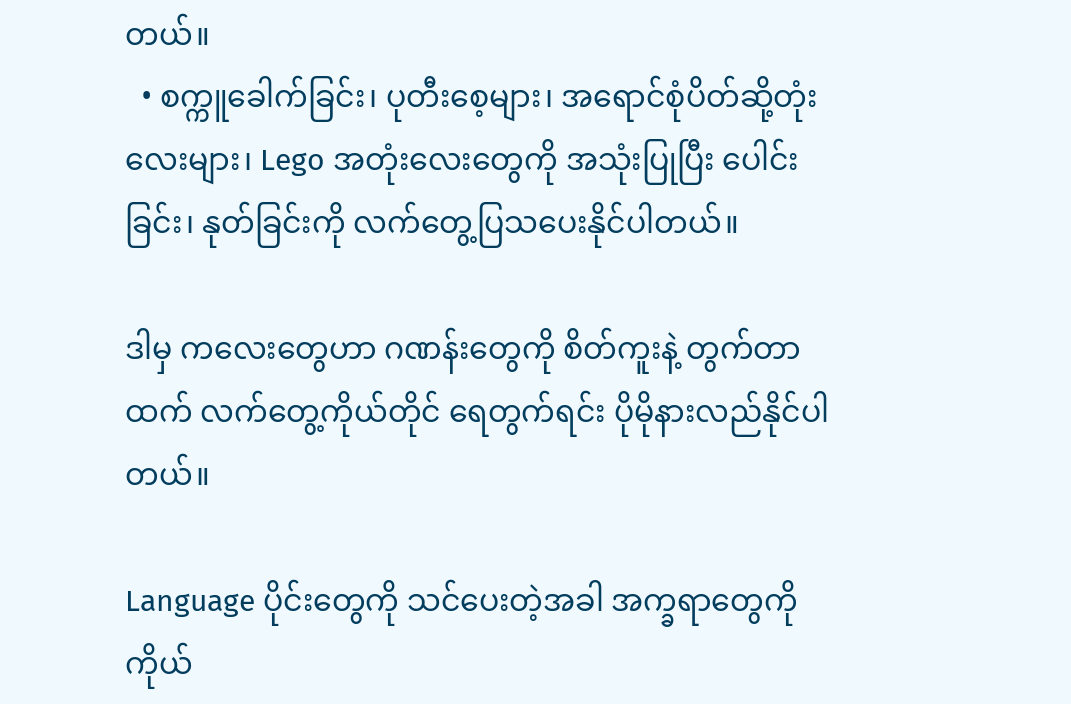တယ်။
  • စက္ကူခေါက်ခြင်း၊ ပုတီးစေ့များ၊ အရောင်စုံပိတ်ဆို့တုံးလေးများ၊ Lego အတုံးလေးတွေကို အသုံးပြုပြီး ပေါင်းခြင်း၊ နုတ်ခြင်းကို လက်တွေ့ပြသပေးနိုင်ပါတယ်။

ဒါမှ ကလေးတွေဟာ ဂဏန်းတွေကို စိတ်ကူးနဲ့ တွက်တာထက် လက်တွေ့ကိုယ်တိုင် ရေတွက်ရင်း ပိုမိုနားလည်နိုင်ပါတယ်။

Language ပိုင်းတွေကို သင်ပေးတဲ့အခါ အက္ခရာတွေကို ကိုယ်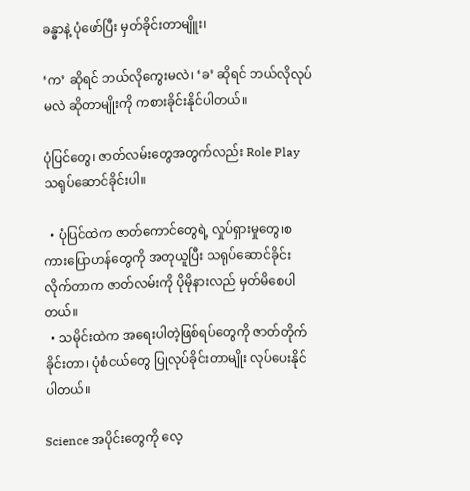ခန္ဓာနဲ့ ပုံဖော်ပြီး မှတ်ခိုင်းတာမျိူး၊

‘က’ ဆိုရင် ဘယ်လိုကွေးမလဲ၊ ‘ခ’ ဆိုရင် ဘယ်လိုလုပ်မလဲ ဆိုတာမျိုးကို ကစားခိုင်းနိုင်ပါတယ်။

ပုံပြင်တွေ၊ ဇာတ်လမ်းတွေအတွက်လည်း Role Play သရုပ်ဆောင်ခိုင်းပါ။

  • ပုံပြင်ထဲက ဇာတ်ကောင်တွေရဲ့ လှုပ်ရှားမှုတွေ၊စကားပြောဟန်တွေကို အတုယူပြီး သရုပ်ဆောင်ခိုင်းလိုက်တာက ဇာတ်လမ်းကို ပိုမိုနားလည် မှတ်မိစေပါတယ်။
  • သမိုင်းထဲက အရေးပါတဲ့ဖြစ်ရပ်တွေကို ဇာတ်တိုက်ခိုင်းတာ၊ ပုံစံငယ်တွေ ပြုလုပ်ခိုင်းတာမျိုး လုပ်ပေးနိုင်ပါတယ်။

Science အပိုင်းတွေကို လေ့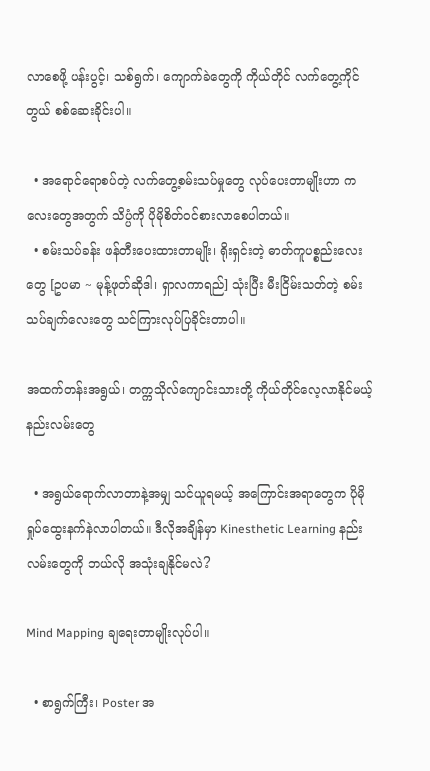လာစေဖို့ ပန်းပွင့်၊ သစ်ရွက်၊ ကျောက်ခဲတွေကို ကိုယ်တိုင် လက်တွေ့ကိုင်တွယ် စစ်ဆေးခိုင်းပါ။

  • အရောင်ရောစပ်တဲ့ လက်တွေ့စမ်းသပ်မှုတွေ လုပ်ပေးတာမျိုးဟာ ကလေးတွေအတွက် သိပ္ပံကို ပိုမိုစိတ်ဝင်စားလာစေပါတယ်။
  • စမ်းသပ်ခန်း ဖန်တီးပေးထားတာမျိုး၊ ရိုးရှင်းတဲ့ ဓာတ်ကူပစ္စည်းလေးတွေ [ဥပမာ ~ မုန့်ဖုတ်ဆိုဒါ၊ ရှာလကာရည်] သုံးပြီး မီးငြိမ်းသတ်တဲ့ စမ်းသပ်ချက်လေးတွေ သင်ကြားလုပ်ပြခိုင်းတာပါ။

အထက်တန်းအရွယ်၊ တက္ကသိုလ်ကျောင်းသားတို့ ကိုယ်တိုင်လေ့လာနိုင်မယ့် နည်းလမ်းတွေ

  • အရွယ်ရောက်လာတာနဲ့အမျှ သင်ယူရမယ့် အကြောင်းအရာတွေက ပိုမိုရှုပ်ထွေးနက်နဲလာပါတယ်။ ဒီလိုအချိန်မှာ Kinesthetic Learning နည်းလမ်းတွေကို ဘယ်လို အသုံးချနိုင်မလဲ?

Mind Mapping ချရေးတာမျိုးလုပ်ပါ။

  • စာရွက်ကြီး၊ Poster အ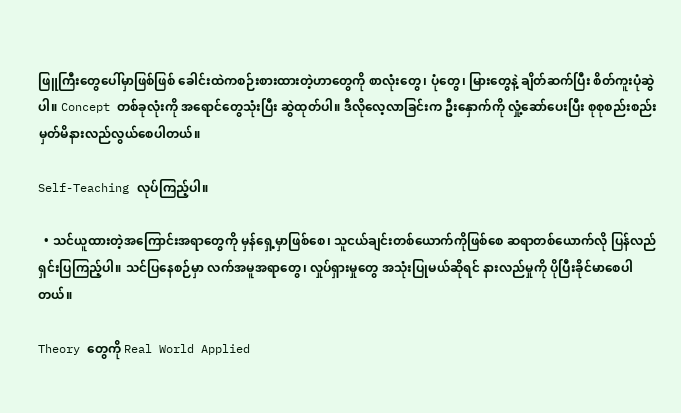ဖြူကြီးတွေပေါ်မှာဖြစ်ဖြစ် ခေါင်းထဲကစဉ်းစားထားတဲ့ဟာတွေကို စာလုံးတွေ၊ ပုံတွေ၊ မြားတွေနဲ့ ချိတ်ဆက်ပြီး စိတ်ကူးပုံဆွဲပါ။ Concept တစ်ခုလုံးကို အရောင်တွေသုံးပြီး ဆွဲထုတ်ပါ။ ဒီလိုလေ့လာခြင်းက ဦးနှောက်ကို လှုံ့ဆော်ပေးပြီး စုစုစည်းစည်း မှတ်မိနားလည်လွယ်စေပါတယ်။

Self-Teaching လုပ်ကြည့်ပါ။

  • သင်ယူထားတဲ့အကြောင်းအရာတွေကို မှန်ရှေ့မှာဖြစ်စေ၊ သူငယ်ချင်းတစ်ယောက်ကိုဖြစ်စေ ဆရာတစ်ယောက်လို ပြန်လည်ရှင်းပြကြည့်ပါ။ သင်ပြနေစဉ်မှာ လက်အမူအရာတွေ၊ လှုပ်ရှားမှုတွေ အသုံးပြုမယ်ဆိုရင် နားလည်မှုကို ပိုပြီးခိုင်မာစေပါတယ်။

Theory တွေကို Real World Applied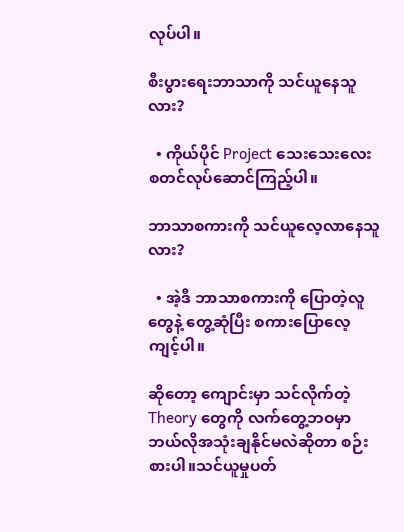လုပ်ပါ။

စီးပွားရေးဘာသာကို သင်ယူနေသူလား?

  • ကိုယ်ပိုင် Project သေးသေးလေး စတင်လုပ်ဆောင်ကြည့်ပါ။

ဘာသာစကားကို သင်ယူလေ့လာနေသူလား?

  • အဲ့ဒီ ဘာသာစကားကို ပြောတဲ့လူတွေနဲ့ တွေ့ဆုံပြီး စကားပြောလေ့ကျင့်ပါ။

ဆိုတော့ ကျောင်းမှာ သင်လိုက်တဲ့ Theory တွေကို လက်တွေ့ဘဝမှာ ဘယ်လိုအသုံးချနိုင်မလဲဆိုတာ စဉ်းစားပါ။သင်ယူမှုပတ်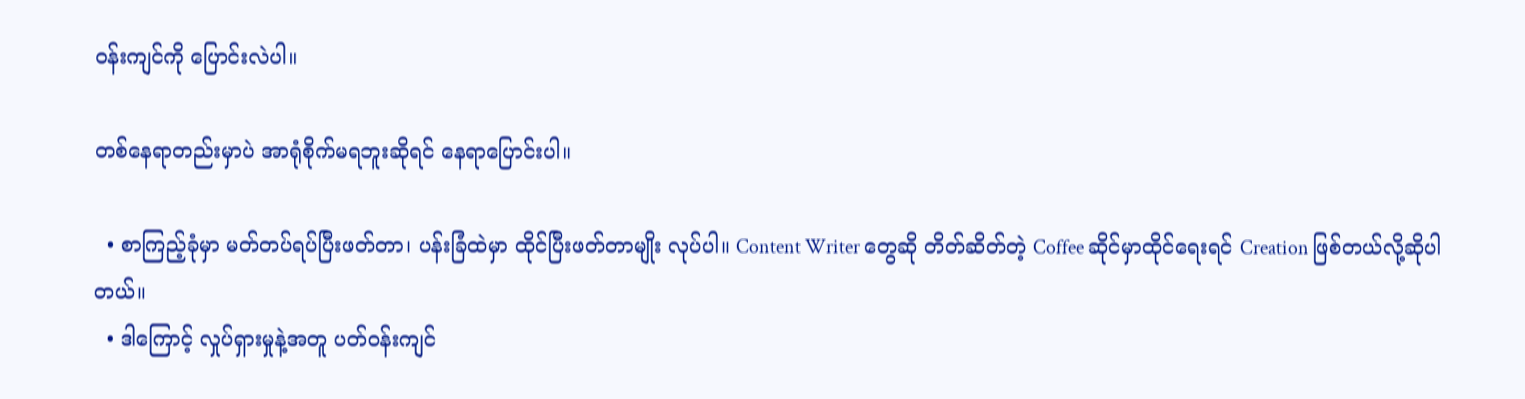ဝန်းကျင်ကို ပြောင်းလဲပါ။

တစ်နေရာတည်းမှာပဲ အာရုံစိုက်မရဘူးဆိုရင် နေရာပြောင်းပါ။

  • စာကြည့်ခုံမှာ မတ်တပ်ရပ်ပြီးဖတ်တာ၊ ပန်းခြံထဲမှာ ထိုင်ပြီးဖတ်တာမျိုး လုပ်ပါ။ Content Writer တွေဆို တိတ်ဆိတ်တဲ့ Coffee ဆိုင်မှာထိုင်ရေးရင် Creation ဖြစ်တယ်လို့ဆိုပါတယ်။
  • ဒါကြောင့် လှုပ်ရှားမှုနဲ့အတူ ပတ်ဝန်းကျင်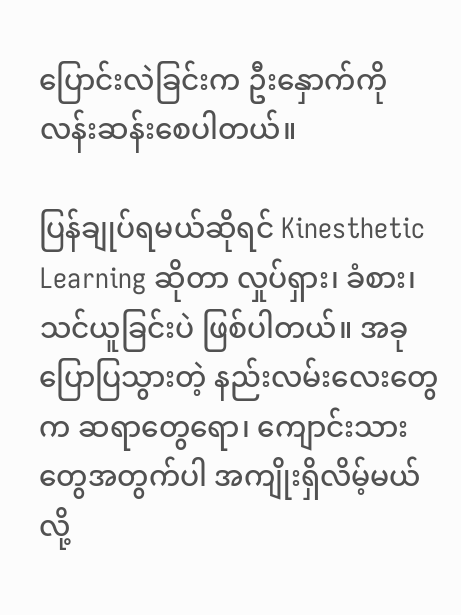ပြောင်းလဲခြင်းက ဦးနှောက်ကို လန်းဆန်းစေပါတယ်။

ပြန်ချုပ်ရမယ်ဆိုရင် Kinesthetic Learning ဆိုတာ လှုပ်ရှား၊ ခံစား၊ သင်ယူခြင်းပဲ ဖြစ်ပါတယ်။ အခုပြောပြသွားတဲ့ နည်းလမ်းလေးတွေက ဆရာတွေရော၊ ကျောင်းသားတွေအတွက်ပါ အကျိုးရှိလိမ့်မယ်လို့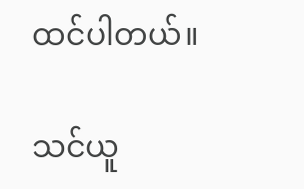ထင်ပါတယ်။

သင်ယူ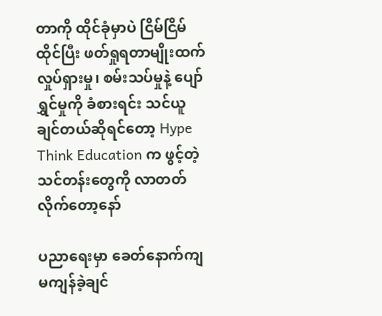တာကို ထိုင်ခုံမှာပဲ ငြိမ်ငြိမ်ထိုင်ပြီး ဖတ်ရှုရတာမျိုးထက် လှုပ်ရှားမှု၊ စမ်းသပ်မှုနဲ့ ပျော်ရွှင်မှုကို ခံစားရင်း သင်ယူချင်တယ်ဆိုရင်တော့ Hype Think Education က ဖွင့်တဲ့ သင်တန်းတွေကို လာတတ်လိုက်တော့နော်

ပညာရေးမှာ ခေတ်နောက်ကျမကျန်ခဲ့ချင်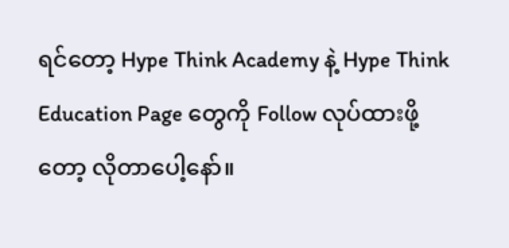ရင်တော့ Hype Think Academy နဲ့ Hype Think Education Page တွေကို Follow လုပ်ထားဖို့တော့ လိုတာပေါ့နော်။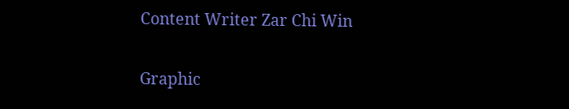Content Writer Zar Chi Win

Graphic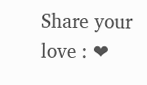Share your love : ❤